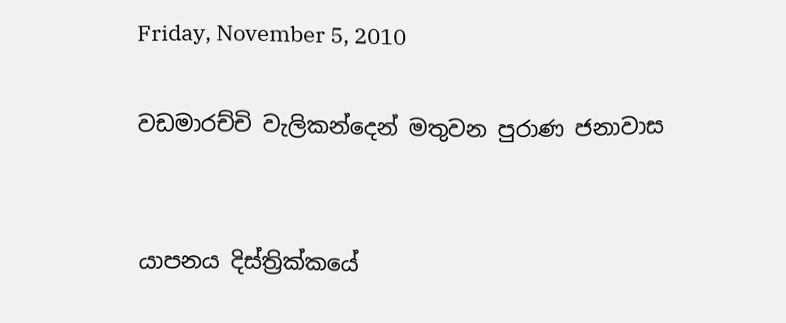Friday, November 5, 2010

වඩමාරච්චි වැලිකන්දෙන් මතුවන පුරාණ ජනාවාස


යාපනය දිස්ත්‍රික්කයේ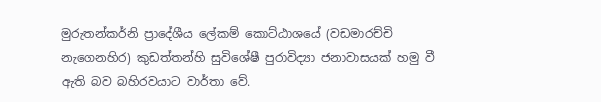මුරුතන්කර්නි ප්‍රා‍දේශීය ලේකම් කොට්ඨාශයේ (වඩමාරච්චි නැගෙනහිර) කුඩත්තන්හි සුවිශේෂී පුරාවිද්‍යා ජනාවාසයක් හමු වී ඇති බව බහිරවයාට වාර්තා වේ.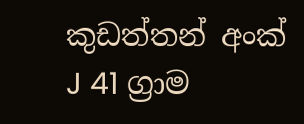කුඩත්තන් අංක් J 41 ග්‍රාම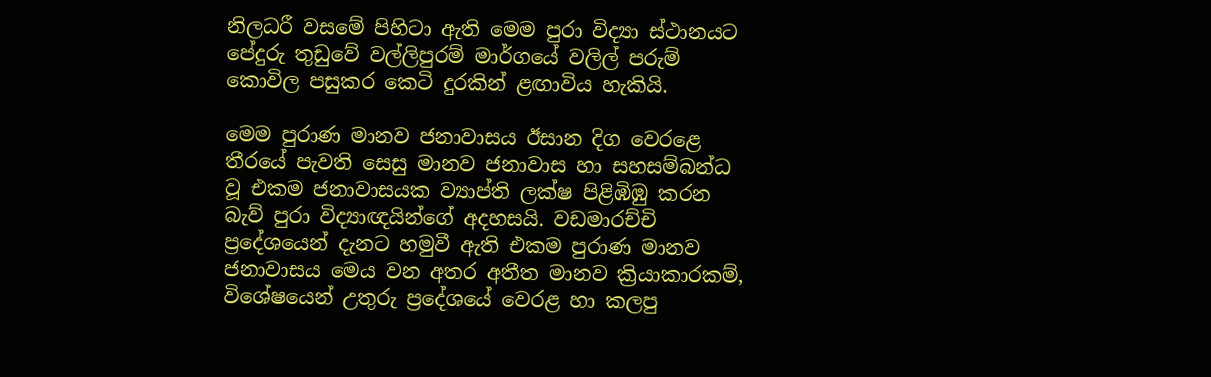නිලධරී වසමේ පිහිටා ඇති මෙම පුරා විද්‍යා ස්ථානයට පේදුරු තුඩුවේ වල්ලිපුරම් මාර්ගයේ වලිල් පරුම් කොවිල පසුකර කෙටි දුරකින් ළඟාවිය හැකියි.

මෙම පුරාණ මානව ජනාවාසය ඊසාන දිග වෙරළෙ තීරයේ පැවති සෙසු මානව ජනාවාස හා සහසම්බන්ධ වූ එකම ජනාවාසයක ව්‍යාප්ති ලක්ෂ පිළිඹිඹු කරන බැව් පුරා විද්‍යාඥයින්ගේ අදහසයි. වඩමාරච්චි ප්‍රදේශයෙන් දැනට හමුවී ඇති එකම පුරාණ මානව ජනාවාසය මෙය වන අතර අතීත මානව ක්‍රියාකාරකම්, විශේෂයෙන් උතුරු ප්‍රදේශයේ වෙරළ හා කලපු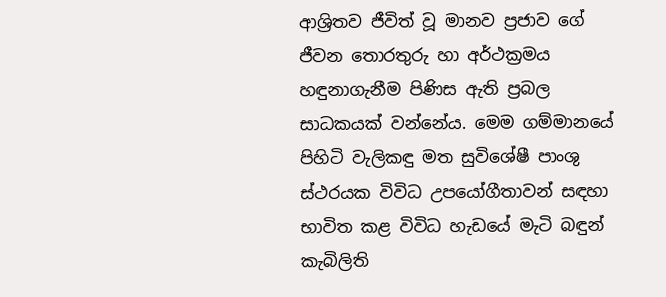ආශ්‍රිතව ජීවිත් වූ මානව ප්‍රජාව ගේ ජීවන තොරතුරු හා අර්ථක්‍රමය හඳුනාගැනීම පිණිස ඇති ප්‍රබල සාධකයක් වන්නේය. මෙම ගම්මානයේ පිහිටි වැලිකඳු මත සුවිශේෂී පාංශු ස්ථරයක විවිධ උපයෝගීතාවන් සඳහා භාවිත කළ විවිධ හැඩයේ මැටි බඳුන් කැබිලිති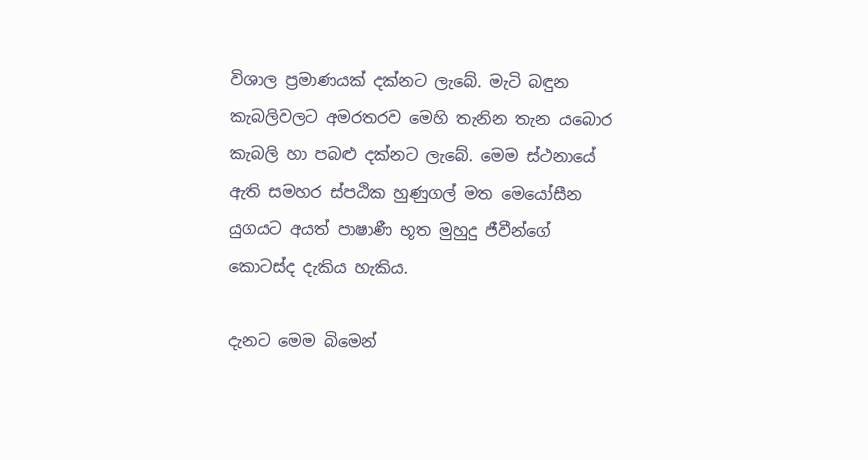විශාල ප්‍රමාණයක් දක්නට ලැබේ. මැටි බඳුන කැබලිවලට අමරතරව මෙහි තැනින තැන යබොර කැබලි හා පබළු දක්නට ලැබේ. මෙම ස්ථනායේ ඇති සමහර ස්පඨික හුණුගල් මත මෙයෝසීන යුගයට අයත් පාෂාණී භූත මුහුදු ජීවීන්ගේ කොටස්ද දැකිය හැකිය.

දැනට මෙම බිමෙන්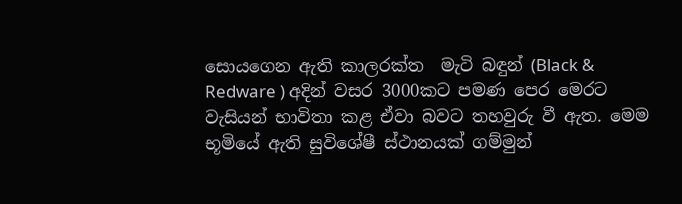සොයගෙන ඇති කාලරක්ත  මැටි බඳුන් (Black & Redware ) අදින් වසර 3000කට පමණ පෙර මෙරට වැසියන් භාවිතා කළ ඒවා බවට තහවුරු වී ඇත. මෙම භූමියේ ඇති සුවිශේෂී ස්ථානයක් ගම්මුන්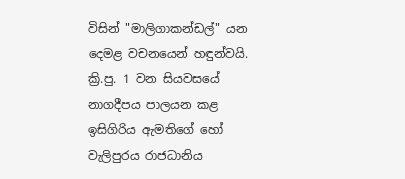විසින් "මාලිගාකන්ඩල්" යන දෙමළ වචනයෙන් හඳුන්වයි. ක්‍රි.පු. 1 වන සියවසයේ නාගදීපය පාලයන කළ ඉසිගිරිය ඇමතිගේ හෝ වැලිපුරය රාජධානිය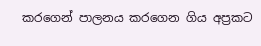කරගෙන් පාලනය කරගෙන ගිය අප්‍රකට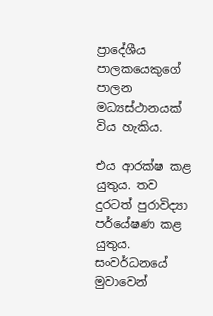ප්‍රාදේශීය පාලකයෙකුගේ පාලන මධ්‍යස්ථානයක් විය හැකිය.

එය ආරක්ෂ කළ යුතුය. තව දුරටත් පුරාවිද්‍යා පර්යේෂණ කළ යුතුය. සංවර්ධනයේ මුවාවෙන්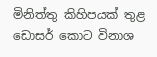මිනි‍ත්තු කිහිපයක් තුළ ඩොසර් කොට විනාශ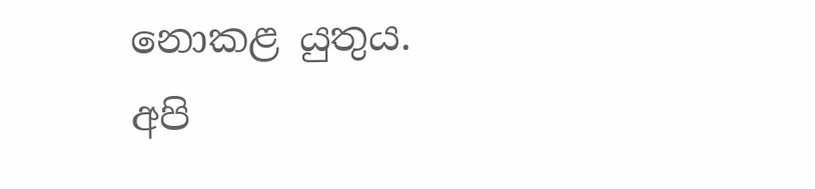නොකළ යුතුය. අපි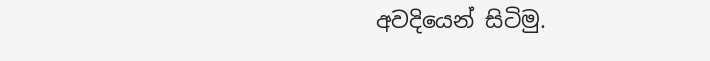අවදියෙන් සිටිමු.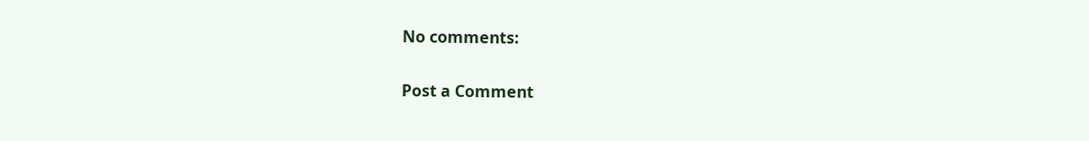No comments:

Post a Comment